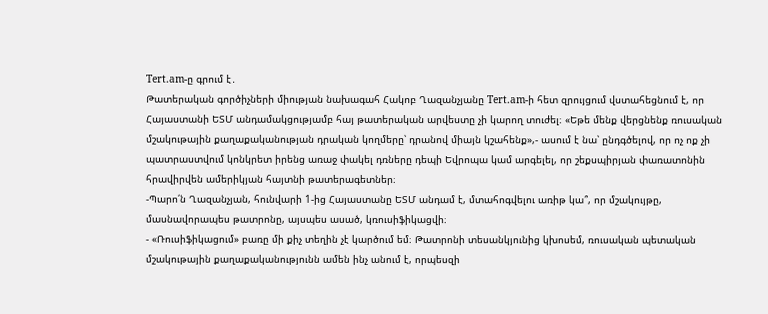Tert.am-ը գրում է․
Թատերական գործիչների միության նախագահ Հակոբ Ղազանչյանը Tert.am-ի հետ զրույցում վստահեցնում է, որ Հայաստանի ԵՏՄ անդամակցությամբ հայ թատերական արվեստը չի կարող տուժել։ «Եթե մենք վերցնենք ռուսական մշակութային քաղաքականության դրական կողմերը՝ դրանով միայն կշահենք»,- ասում է նա՝ ընդգծելով, որ ոչ ոք չի պատրաստվում կոնկրետ իրենց առաջ փակել դռները դեպի Եվրոպա կամ արգելել, որ շեքսպիրյան փառատոնին հրավիրվեն ամերիկյան հայտնի թատերագետներ։
-Պարո՛ն Ղազանչյան, հունվարի 1-ից Հայաստանը ԵՏՄ անդամ է, մտահոգվելու առիթ կա՞, որ մշակույթը, մասնավորապես թատրոնը, այսպես ասած, կռուսիֆիկացվի։
- «Ռուսիֆիկացում» բառը մի քիչ տեղին չէ կարծում եմ։ Թատրոնի տեսանկյունից կխոսեմ, ռուսական պետական մշակութային քաղաքականությունն ամեն ինչ անում է, որպեսզի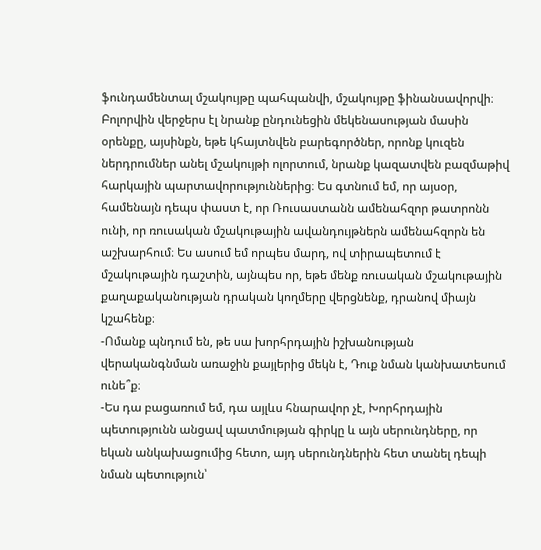ֆունդամենտալ մշակույթը պահպանվի, մշակույթը ֆինանսավորվի։ Բոլորվին վերջերս էլ նրանք ընդունեցին մեկենասության մասին օրենքը, այսինքն, եթե կհայտնվեն բարեգործներ, որոնք կուզեն ներդրումներ անել մշակույթի ոլորտում, նրանք կազատվեն բազմաթիվ հարկային պարտավորություններից։ Ես գտնում եմ, որ այսօր, համենայն դեպս փաստ է, որ Ռուսաստանն ամենահզոր թատրոնն ունի, որ ռուսական մշակութային ավանդույթներն ամենահզորն են աշխարհում։ Ես ասում եմ որպես մարդ, ով տիրապետում է մշակութային դաշտին, այնպես որ, եթե մենք ռուսական մշակութային քաղաքականության դրական կողմերը վերցնենք, դրանով միայն կշահենք։
-Ոմանք պնդում են, թե սա խորհրդային իշխանության վերականգնման առաջին քայլերից մեկն է, Դուք նման կանխատեսում ունե՞ք։
-Ես դա բացառում եմ, դա այլևս հնարավոր չէ, Խորհրդային պետությունն անցավ պատմության գիրկը և այն սերունդները, որ եկան անկախացումից հետո, այդ սերունդներին հետ տանել դեպի նման պետություն՝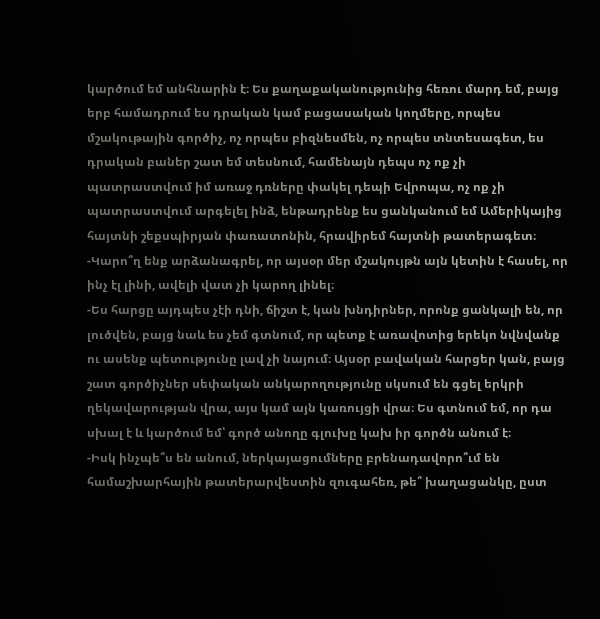կարծում եմ անհնարին է։ Ես քաղաքականությունից հեռու մարդ եմ, բայց երբ համադրում ես դրական կամ բացասական կողմերը, որպես մշակութային գործիչ, ոչ որպես բիզնեսմեն, ոչ որպես տնտեսագետ, ես դրական բաներ շատ եմ տեսնում, համենայն դեպս ոչ ոք չի պատրաստվում իմ առաջ դռները փակել դեպի Եվրոպա, ոչ ոք չի պատրաստվում արգելել ինձ, ենթադրենք ես ցանկանում եմ Ամերիկայից հայտնի շեքսպիրյան փառատոնին, հրավիրեմ հայտնի թատերագետ։
-Կարո՞ղ ենք արձանագրել, որ այսօր մեր մշակույթն այն կետին է հասել, որ ինչ էլ լինի, ավելի վատ չի կարող լինել։
-Ես հարցը այդպես չէի դնի, ճիշտ է, կան խնդիրներ, որոնք ցանկալի են, որ լուծվեն, բայց նաև ես չեմ գտնում, որ պետք է առավոտից երեկո նվնվանք ու ասենք պետությունը լավ չի նայում։ Այսօր բավական հարցեր կան, բայց շատ գործիչներ սեփական անկարողությունը սկսում են գցել երկրի ղեկավարության վրա, այս կամ այն կառույցի վրա։ Ես գտնում եմ, որ դա սխալ է և կարծում եմ՝ գործ անողը գլուխը կախ իր գործն անում է։
-Իսկ ինչպե՞ս են անում, ներկայացումները բրենադավորո՞ւմ են համաշխարհային թատերարվեստին զուգահեռ, թե՞ խաղացանկը, ըստ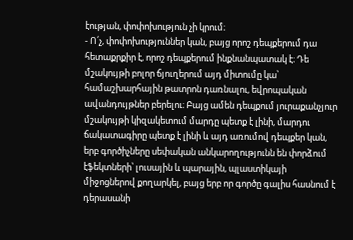էության, փոփոխություն չի կրում։
- Ո՛չ, փոփոխություններ կան, բայց որոշ դեպքերում դա հետաքրքիր է, որոշ դեպքերում ինքնանպատակ է։ Դե մշակույթի բոլոր ճյուղերում այդ միտումը կա՝ համաշխարհային թատրոն դառնալու, եվրոպական ավանդույթներ բերելու։ Բայց ամեն դեպքում յուրաքանչյուր մշակույթի կիզակետում մարդը պետք է լինի, մարդու ճակատագիրը պետք է լինի և այդ առումով դեպքեր կան, երբ գործիչները սեփական անկարողությունն են փորձում էֆեկտների՝ լուսային և պարային, պլաստիկայի միջոցներով քողարկել, բայց երբ որ գործը գալիս հասնում է դերասանի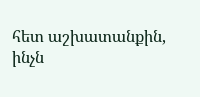հետ աշխատանքին, ինչն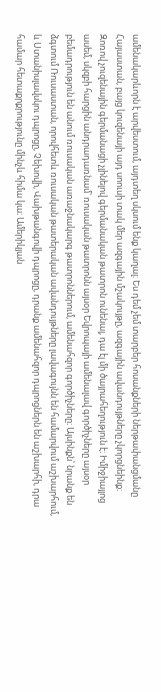ամենակարևորն է արվեստում, այդտեղ սկսում ենք կաղալ։ Ես դեմ չեմ տարբեր հոսանքների ներթափանցմանը Հայաստան, բայց կուզենայի այդ սոուսի տակ մեր ազգային մշակույթը, ազգային ավանդույթները չկորցնեինք։ Զոռով չուզենային գերմանացի չլինելով գերմանական թատրոն ունենալ, դա էլ մի ծայրահեղություն է։ Իմիջիայլոց ասեմ, սկզբի հարցին անդրադառնամ՝ ռուսական թատրոնն այսօր Եվրոպայի ամենալավ գործիչները այսօր բեմադրություն են անում ռուսական առաջնակարգ թատրոններում, ամենահզոր գործիչները։ Այսինքն՝ նրանք են ձգտում Ռուսաստան, որովհետև ռուսական թատերական ավանդույթները լավագույնն են համարվում աշխարհում, և Ստանիսլավսկու դպրոցը, Չեխովի, Վախթանգովի դպրոցը, դրանք ամենահզոր դպրոցներն են աշխարհի, դրա համար հետաքրքրությունը մինչև հիմա կա։ Ամերիկյան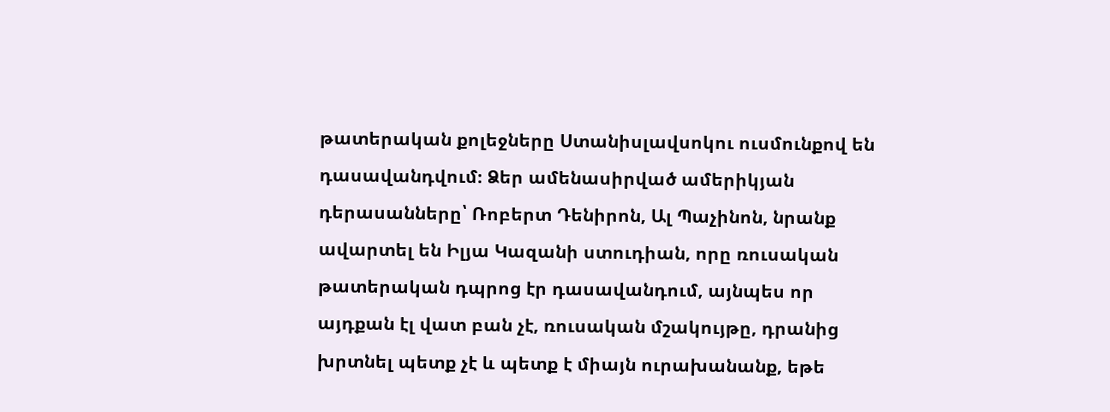թատերական քոլեջները Ստանիսլավսոկու ուսմունքով են դասավանդվում։ Ձեր ամենասիրված ամերիկյան դերասանները՝ Ռոբերտ Դենիրոն, Ալ Պաչինոն, նրանք ավարտել են Իլյա Կազանի ստուդիան, որը ռուսական թատերական դպրոց էր դասավանդում, այնպես որ այդքան էլ վատ բան չէ, ռուսական մշակույթը, դրանից խրտնել պետք չէ և պետք է միայն ուրախանանք, եթե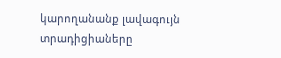կարողանանք լավագույն տրադիցիաները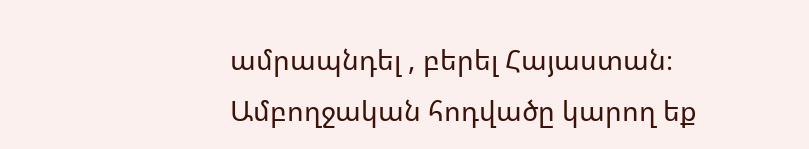ամրապնդել , բերել Հայաստան։
Ամբողջական հոդվածը կարող եք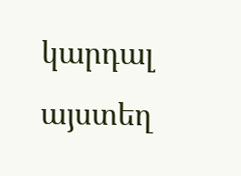կարդալ այստեղ